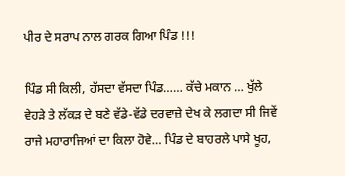ਪੀਰ ਦੇ ਸਰਾਪ ਨਾਲ ਗਰਕ ਗਿਆ ਪਿੰਡ !!!

ਪਿੰਡ ਸੀ ਕਿਲੀ, ਹੱਸਦਾ ਵੱਸਦਾ ਪਿੰਡ…… ਕੱਚੇ ਮਕਾਨ … ਖੁੱਲੇ ਵੇਹੜੇ ਤੇ ਲੱਕੜ ਦੇ ਬਣੇ ਵੱਡੇ-ਵੱਡੇ ਦਰਵਾਜ਼ੇ ਦੇਖ ਕੇ ਲਗਦਾ ਸੀ ਜਿਵੇਂ ਰਾਜੇ ਮਹਾਰਾਜਿਆਂ ਦਾ ਕਿਲਾ ਹੋਵੇ… ਪਿੰਡ ਦੇ ਬਾਹਰਲੇ ਪਾਸੇ ਖੂਹ,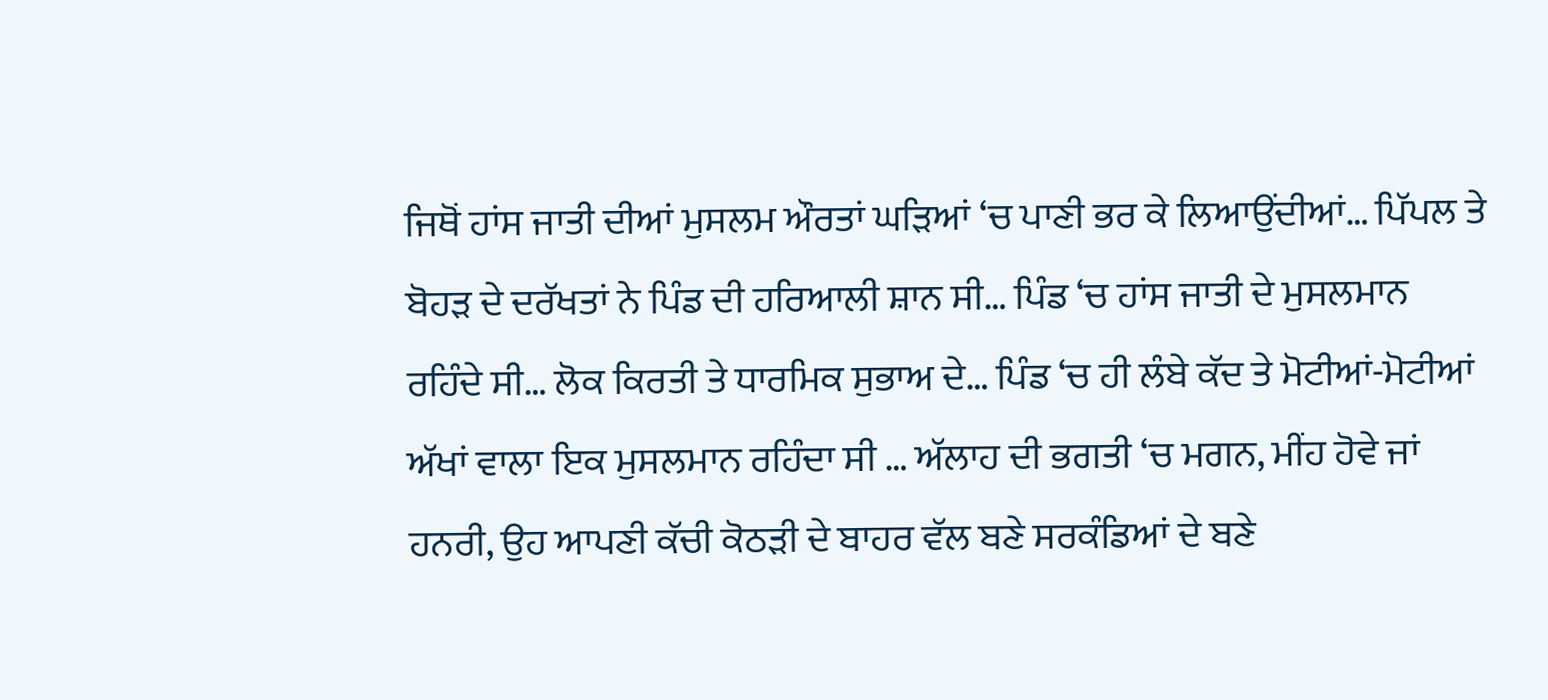ਜਿਥੋਂ ਹਾਂਸ ਜਾਤੀ ਦੀਆਂ ਮੁਸਲਮ ਔਰਤਾਂ ਘੜਿਆਂ ‘ਚ ਪਾਣੀ ਭਰ ਕੇ ਲਿਆਉਂਦੀਆਂ… ਪਿੱਪਲ ਤੇ ਬੋਹੜ ਦੇ ਦਰੱਖਤਾਂ ਨੇ ਪਿੰਡ ਦੀ ਹਰਿਆਲੀ ਸ਼ਾਨ ਸੀ… ਪਿੰਡ ‘ਚ ਹਾਂਸ ਜਾਤੀ ਦੇ ਮੁਸਲਮਾਨ ਰਹਿੰਦੇ ਸੀ… ਲੋਕ ਕਿਰਤੀ ਤੇ ਧਾਰਮਿਕ ਸੁਭਾਅ ਦੇ… ਪਿੰਡ ‘ਚ ਹੀ ਲੰਬੇ ਕੱਦ ਤੇ ਮੋਟੀਆਂ-ਮੋਟੀਆਂ ਅੱਖਾਂ ਵਾਲਾ ਇਕ ਮੁਸਲਮਾਨ ਰਹਿੰਦਾ ਸੀ … ਅੱਲਾਹ ਦੀ ਭਗਤੀ ‘ਚ ਮਗਨ, ਮੀਂਹ ਹੋਵੇ ਜਾਂ ਹਨਰੀ, ਉਹ ਆਪਣੀ ਕੱਚੀ ਕੋਠੜੀ ਦੇ ਬਾਹਰ ਵੱਲ ਬਣੇ ਸਰਕੰਡਿਆਂ ਦੇ ਬਣੇ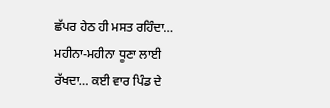ਛੱਪਰ ਹੇਠ ਹੀ ਮਸਤ ਰਹਿੰਦਾ… ਮਹੀਨਾ-ਮਹੀਨਾ ਧੂਣਾ ਲਾਈ ਰੱਖਦਾ… ਕਈ ਵਾਰ ਪਿੰਡ ਦੇ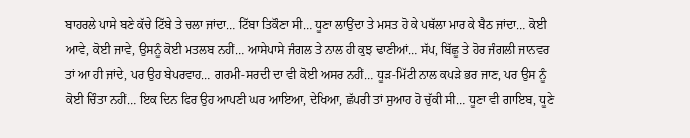ਬਾਹਰਲੇ ਪਾਸੇ ਬਣੇ ਕੱਚੇ ਟਿੱਬੇ ਤੇ ਚਲਾ ਜਾਂਦਾ… ਟਿੱਬਾ ਤਿਕੌਣਾ ਸੀ… ਧੂਣਾ ਲਾਉਂਦਾ ਤੇ ਮਸਤ ਹੋ ਕੇ ਪਥੱਲਾ ਮਾਰ ਕੇ ਬੈਠ ਜਾਂਦਾ… ਕੋਈ ਆਵੇ, ਕੋਈ ਜਾਵੇ, ਉਸਨੂੰ ਕੋਈ ਮਤਲਬ ਨਹੀਂ… ਆਸੇਪਾਸੇ ਜੰਗਲ ਤੇ ਨਾਲ ਹੀ ਕੁਝ ਢਾਣੀਆਂ… ਸੱਪ, ਬਿੱਛੂ ਤੇ ਹੋਰ ਜੰਗਲੀ ਜਾਨਵਰ ਤਾਂ ਆ ਹੀ ਜਾਂਦੇ, ਪਰ ਉਹ ਬੇਪਰਵਾਹ… ਗਰਮੀ-ਸਰਦੀ ਦਾ ਵੀ ਕੋਈ ਅਸਰ ਨਹੀਂ… ਧੂੜ-ਮਿੱਟੀ ਨਾਲ ਕਪੜੇ ਭਰ ਜਾਣ, ਪਰ ਉਸ ਨੂੰ ਕੋਈ ਚਿੰਤਾ ਨਹੀਂ… ਇਕ ਦਿਨ ਫਿਰ ਉਹ ਆਪਣੀ ਘਰ ਆਇਆ, ਦੇਖਿਆ, ਛੱਪਰੀ ਤਾਂ ਸੁਆਹ ਹੋ ਚੁੱਕੀ ਸੀ… ਧੂਣਾ ਵੀ ਗਾਇਬ, ਧੂਣੇ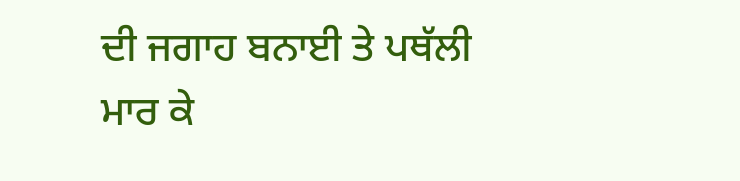ਦੀ ਜਗਾਹ ਬਨਾਈ ਤੇ ਪਥੱਲੀ ਮਾਰ ਕੇ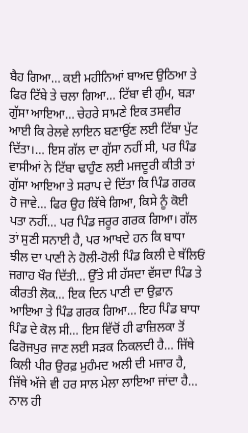ਬੈਹ ਗਿਆ… ਕਈ ਮਹੀਨਿਆਂ ਬਾਅਦ ਉਠਿਆ ਤੇ ਫਿਰ ਟਿੱਬੇ ਤੇ ਚਲਾ ਗਿਆ… ਟਿੱਬਾ ਵੀ ਗੁੰਮ, ਬੜਾ ਗੁੱਸਾ ਆਇਆ… ਚੇਹਰੇ ਸਾਮਣੇ ਇਕ ਤਸਵੀਰ ਆਈ ਕਿ ਰੇਲਵੇ ਲਾਇਨ ਬਣਾਉਂਣ ਲਈ ਟਿੱਬਾ ਪੁੱਟ ਦਿੱਤਾ।… ਇਸ ਗੱਲ ਦਾ ਗੁੱਸਾ ਨਹੀਂ ਸੀ, ਪਰ ਪਿੰਡ ਵਾਸੀਆਂ ਨੇ ਟਿੱਬਾ ਢਾਹੁੰਣ ਲਈ ਮਜਦੂਰੀ ਕੀਤੀ ਤਾਂ ਗੁੱਸਾ ਆਇਆ ਤੇ ਸਰਾਪ ਦੇ ਦਿੱਤਾ ਕਿ ਪਿੰਡ ਗਰਕ ਹੋ ਜਾਵੇ… ਫਿਰ ਉਹ ਕਿੱਥੇ ਗਿਆ, ਕਿਸੇ ਨੂੰ ਕੋਈ ਪਤਾ ਨਹੀਂ… ਪਰ ਪਿੰਡ ਜਰੂਰ ਗਰਕ ਗਿਆ। ਗੱਲ ਤਾਂ ਸੁਣੀ ਸਨਾਈ ਹੈ, ਪਰ ਆਖਦੇ ਹਨ ਕਿ ਬਾਧਾ ਝੀਲ ਦਾ ਪਾਣੀ ਨੇ ਹੋਲੀ-ਹੋਲੀ ਪਿੰਡ ਕਿਲੀ ਦੇ ਥੱਲਿਓਂ ਜਗਾਹ ਖੌਰ ਦਿੱਤੀ… ਉੱਤੇ ਸੀ ਹੱਸਦਾ ਵੱਸਦਾ ਪਿੰਡ ਤੇ ਕੀਰਤੀ ਲੋਕ… ਇਕ ਦਿਨ ਪਾਣੀ ਦਾ ਉਫ਼ਾਨ ਆਇਆ ਤੇ ਪਿੰਡ ਗਰਕ ਗਿਆ… ਇਹ ਪਿੰਡ ਬਾਧਾ ਪਿੰਡ ਦੇ ਕੋਲ ਸੀ… ਇਸ ਵਿੱਚੋਂ ਹੀ ਫਾਜ਼ਿਲਕਾ ਤੋਂ ਫਿਰੋਜਪੁਰ ਜਾਣ ਲਈ ਸੜਕ ਨਿਕਲਦੀ ਹੈ… ਜਿੱਥੇ ਕਿਲੀ ਪੀਰ ਉਰਫ਼ ਮੁਹੰਮਦ ਅਲੀ ਦੀ ਮਜਾਰ ਹੈ, ਜਿੱਥੇ ਅੱਜੇ ਵੀ ਹਰ ਸਾਲ ਮੇਲਾ ਲਾਇਆ ਜਾਂਦਾ ਹੈ… ਨਾਲ ਹੀ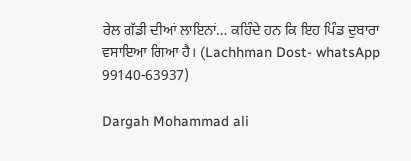ਰੇਲ ਗੱਡੀ ਦੀਆਂ ਲਾਇਨਾਂ… ਕਹਿੰਦੇ ਹਨ ਕਿ ਇਹ ਪਿੰਡ ਦੁਬਾਰਾ ਵਸਾਇਆ ਗਿਆ ਹੈ। (Lachhman Dost- whatsApp 99140-63937)

Dargah Mohammad ali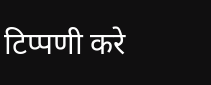टिप्पणी करे